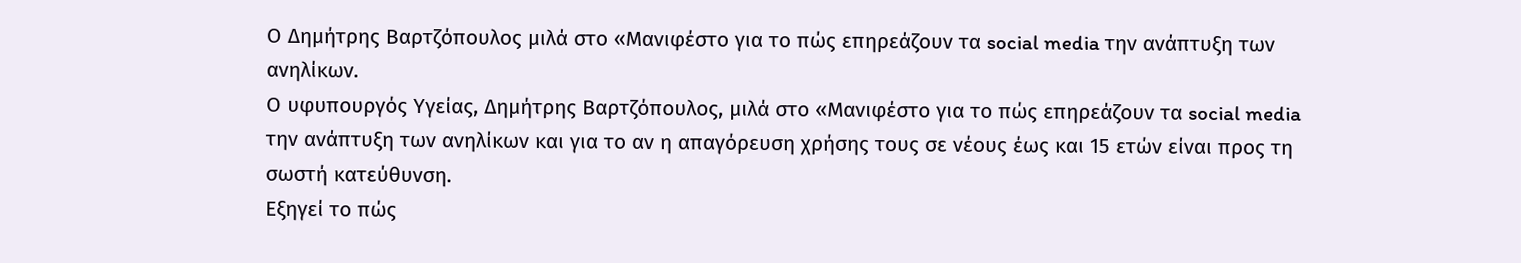Ο Δημήτρης Βαρτζόπουλος μιλά στο «Μανιφέστο για το πώς επηρεάζουν τα social media την ανάπτυξη των ανηλίκων.
Ο υφυπουργός Υγείας, Δημήτρης Βαρτζόπουλος, μιλά στο «Μανιφέστο για το πώς επηρεάζουν τα social media την ανάπτυξη των ανηλίκων και για το αν η απαγόρευση χρήσης τους σε νέους έως και 15 ετών είναι προς τη σωστή κατεύθυνση.
Εξηγεί το πώς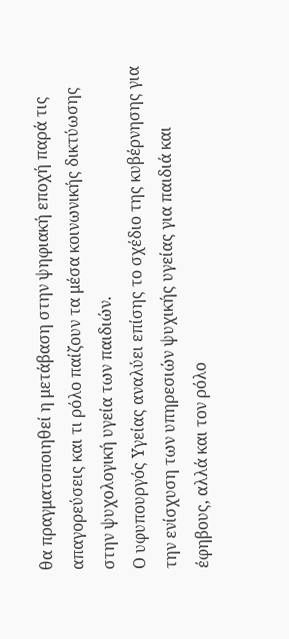θα πραγματοποιηθεί η μετάβαση στην ψηφιακή εποχή παρά τις απαγορεύσεις και τι ρόλο παίζουν τα μέσα κοινωνικής δικτύωσης στην ψυχολογική υγεία των παιδιών.
Ο υφυπουργός Υγείας αναλύει επίσης το σχέδιο της κυβέρνησης για την ενίσχυση των υπηρεσιών ψυχικής υγείας για παιδιά και έφηβους, αλλά και τον ρόλο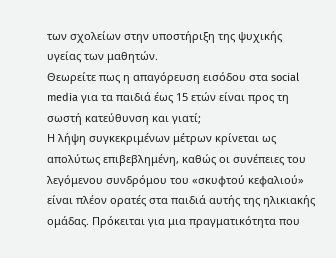των σχολείων στην υποστήριξη της ψυχικής υγείας των μαθητών.
Θεωρείτε πως η απαγόρευση εισόδου στα social media για τα παιδιά έως 15 ετών είναι προς τη σωστή κατεύθυνση και γιατί;
Η λήψη συγκεκριμένων μέτρων κρίνεται ως απολύτως επιβεβλημένη, καθώς οι συνέπειες του λεγόμενου συνδρόμου του «σκυφτού κεφαλιού» είναι πλέον ορατές στα παιδιά αυτής της ηλικιακής ομάδας. Πρόκειται για μια πραγματικότητα που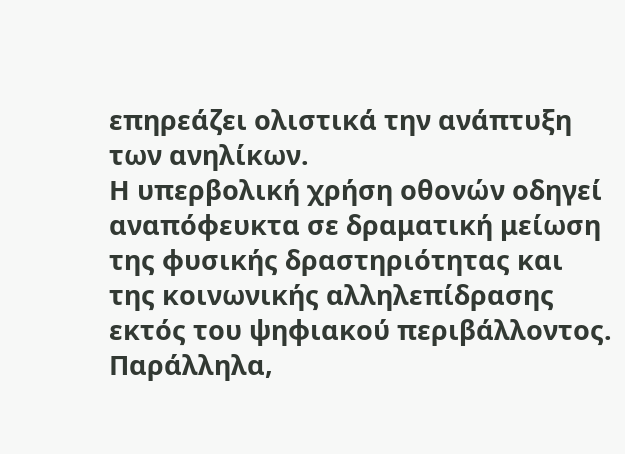επηρεάζει ολιστικά την ανάπτυξη των ανηλίκων.
Η υπερβολική χρήση οθονών οδηγεί αναπόφευκτα σε δραματική μείωση της φυσικής δραστηριότητας και της κοινωνικής αλληλεπίδρασης εκτός του ψηφιακού περιβάλλοντος. Παράλληλα,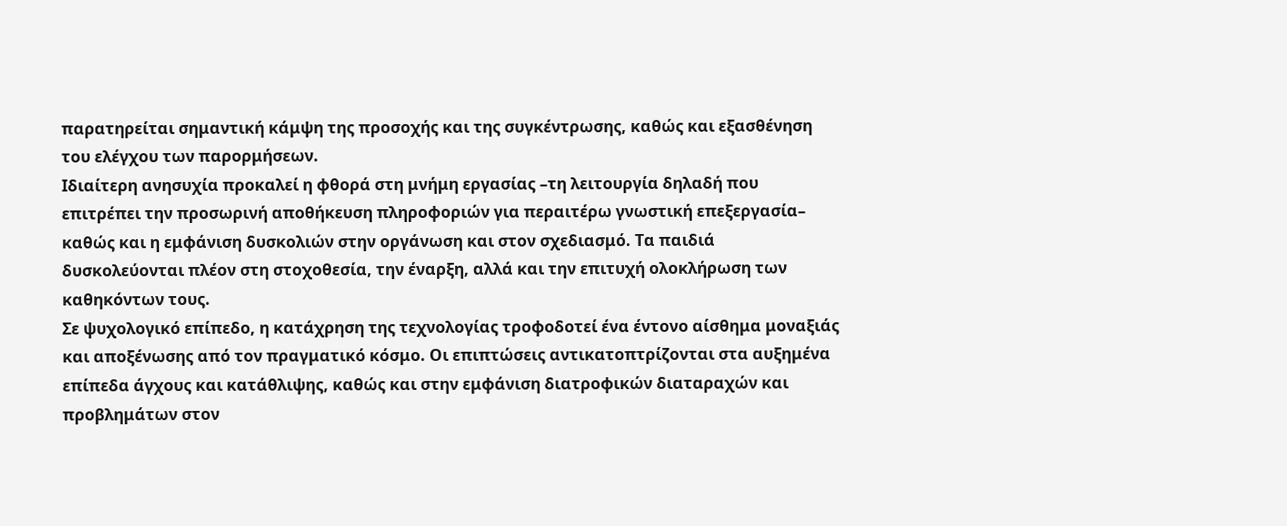παρατηρείται σημαντική κάμψη της προσοχής και της συγκέντρωσης, καθώς και εξασθένηση του ελέγχου των παρορμήσεων.
Ιδιαίτερη ανησυχία προκαλεί η φθορά στη μνήμη εργασίας –τη λειτουργία δηλαδή που επιτρέπει την προσωρινή αποθήκευση πληροφοριών για περαιτέρω γνωστική επεξεργασία– καθώς και η εμφάνιση δυσκολιών στην οργάνωση και στον σχεδιασμό. Τα παιδιά δυσκολεύονται πλέον στη στοχοθεσία, την έναρξη, αλλά και την επιτυχή ολοκλήρωση των καθηκόντων τους.
Σε ψυχολογικό επίπεδο, η κατάχρηση της τεχνολογίας τροφοδοτεί ένα έντονο αίσθημα μοναξιάς και αποξένωσης από τον πραγματικό κόσμο. Οι επιπτώσεις αντικατοπτρίζονται στα αυξημένα επίπεδα άγχους και κατάθλιψης, καθώς και στην εμφάνιση διατροφικών διαταραχών και προβλημάτων στον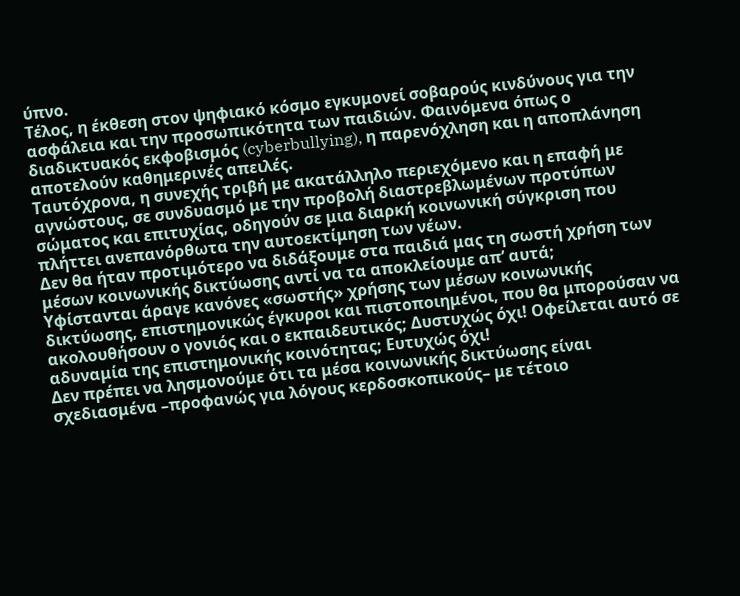ύπνο.
Τέλος, η έκθεση στον ψηφιακό κόσμο εγκυμονεί σοβαρούς κινδύνους για την ασφάλεια και την προσωπικότητα των παιδιών. Φαινόμενα όπως ο διαδικτυακός εκφοβισμός (cyberbullying), η παρενόχληση και η αποπλάνηση αποτελούν καθημερινές απειλές.
Ταυτόχρονα, η συνεχής τριβή με ακατάλληλο περιεχόμενο και η επαφή με αγνώστους, σε συνδυασμό με την προβολή διαστρεβλωμένων προτύπων σώματος και επιτυχίας, οδηγούν σε μια διαρκή κοινωνική σύγκριση που πλήττει ανεπανόρθωτα την αυτοεκτίμηση των νέων.
Δεν θα ήταν προτιμότερο να διδάξουμε στα παιδιά μας τη σωστή χρήση των μέσων κοινωνικής δικτύωσης αντί να τα αποκλείουμε απ’ αυτά;
Υφίστανται άραγε κανόνες «σωστής» χρήσης των μέσων κοινωνικής δικτύωσης, επιστημονικώς έγκυροι και πιστοποιημένοι, που θα μπορούσαν να ακολουθήσουν ο γονιός και ο εκπαιδευτικός; Δυστυχώς όχι! Οφείλεται αυτό σε αδυναμία της επιστημονικής κοινότητας; Ευτυχώς όχι!
Δεν πρέπει να λησμονούμε ότι τα μέσα κοινωνικής δικτύωσης είναι σχεδιασμένα –προφανώς για λόγους κερδοσκοπικούς– με τέτοιο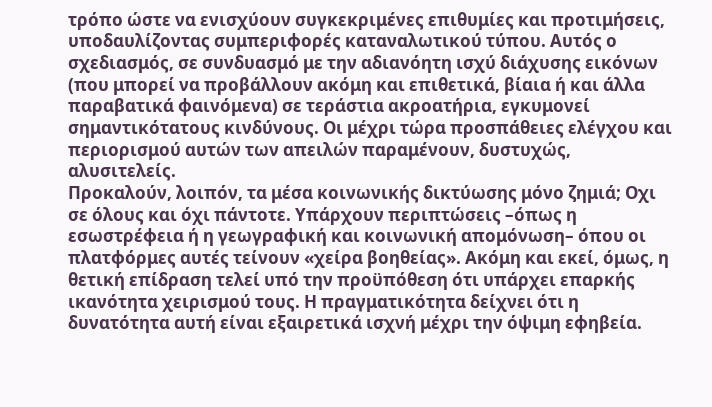τρόπο ώστε να ενισχύουν συγκεκριμένες επιθυμίες και προτιμήσεις, υποδαυλίζοντας συμπεριφορές καταναλωτικού τύπου. Αυτός ο σχεδιασμός, σε συνδυασμό με την αδιανόητη ισχύ διάχυσης εικόνων (που μπορεί να προβάλλουν ακόμη και επιθετικά, βίαια ή και άλλα παραβατικά φαινόμενα) σε τεράστια ακροατήρια, εγκυμονεί σημαντικότατους κινδύνους. Οι μέχρι τώρα προσπάθειες ελέγχου και περιορισμού αυτών των απειλών παραμένουν, δυστυχώς, αλυσιτελείς.
Προκαλούν, λοιπόν, τα μέσα κοινωνικής δικτύωσης μόνο ζημιά; Οχι σε όλους και όχι πάντοτε. Υπάρχουν περιπτώσεις –όπως η εσωστρέφεια ή η γεωγραφική και κοινωνική απομόνωση– όπου οι πλατφόρμες αυτές τείνουν «χείρα βοηθείας». Ακόμη και εκεί, όμως, η θετική επίδραση τελεί υπό την προϋπόθεση ότι υπάρχει επαρκής ικανότητα χειρισμού τους. Η πραγματικότητα δείχνει ότι η δυνατότητα αυτή είναι εξαιρετικά ισχνή μέχρι την όψιμη εφηβεία.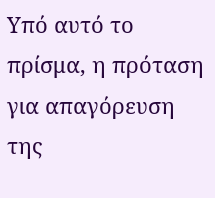Υπό αυτό το πρίσμα, η πρόταση για απαγόρευση της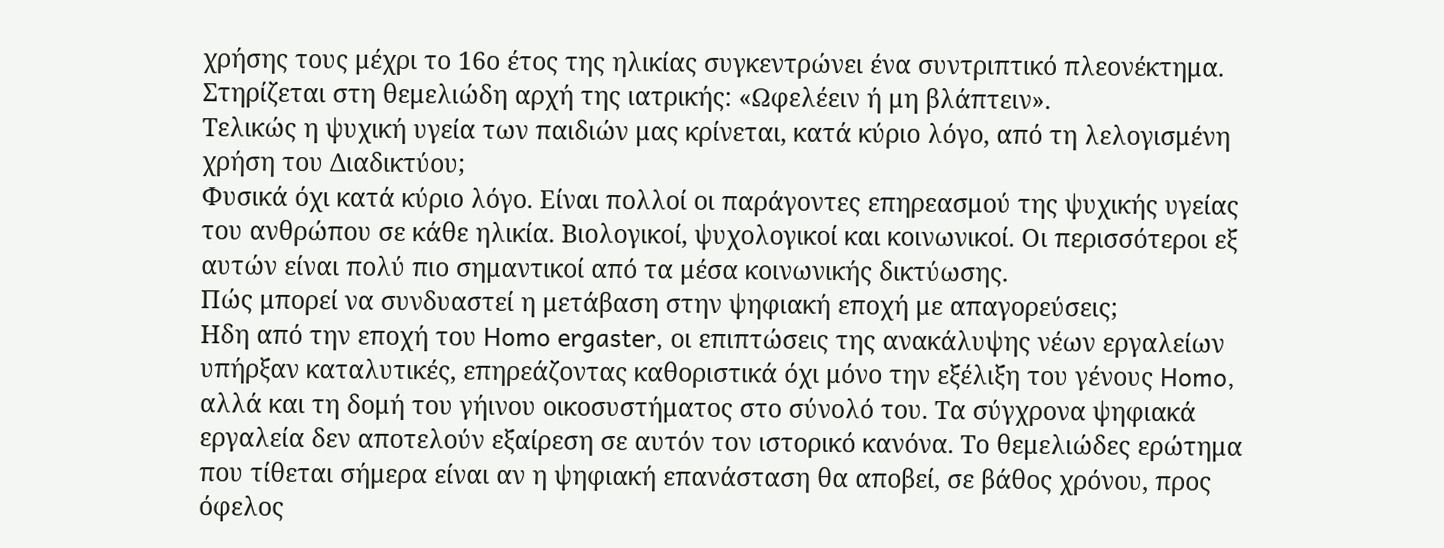χρήσης τους μέχρι το 16ο έτος της ηλικίας συγκεντρώνει ένα συντριπτικό πλεονέκτημα. Στηρίζεται στη θεμελιώδη αρχή της ιατρικής: «Ωφελέειν ή μη βλάπτειν».
Τελικώς η ψυχική υγεία των παιδιών μας κρίνεται, κατά κύριο λόγο, από τη λελογισμένη χρήση του Διαδικτύου;
Φυσικά όχι κατά κύριο λόγο. Είναι πολλοί οι παράγοντες επηρεασμού της ψυχικής υγείας του ανθρώπου σε κάθε ηλικία. Βιολογικοί, ψυχολογικοί και κοινωνικοί. Οι περισσότεροι εξ αυτών είναι πολύ πιο σημαντικοί από τα μέσα κοινωνικής δικτύωσης.
Πώς μπορεί να συνδυαστεί η μετάβαση στην ψηφιακή εποχή με απαγορεύσεις;
Ηδη από την εποχή του Homo ergaster, οι επιπτώσεις της ανακάλυψης νέων εργαλείων υπήρξαν καταλυτικές, επηρεάζοντας καθοριστικά όχι μόνο την εξέλιξη του γένους Homo, αλλά και τη δομή του γήινου οικοσυστήματος στο σύνολό του. Τα σύγχρονα ψηφιακά εργαλεία δεν αποτελούν εξαίρεση σε αυτόν τον ιστορικό κανόνα. Το θεμελιώδες ερώτημα που τίθεται σήμερα είναι αν η ψηφιακή επανάσταση θα αποβεί, σε βάθος χρόνου, προς όφελος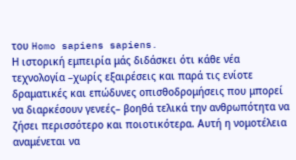του Homo sapiens sapiens.
Η ιστορική εμπειρία μάς διδάσκει ότι κάθε νέα τεχνολογία –χωρίς εξαιρέσεις και παρά τις ενίοτε δραματικές και επώδυνες οπισθοδρομήσεις που μπορεί να διαρκέσουν γενεές– βοηθά τελικά την ανθρωπότητα να ζήσει περισσότερο και ποιοτικότερα. Αυτή η νομοτέλεια αναμένεται να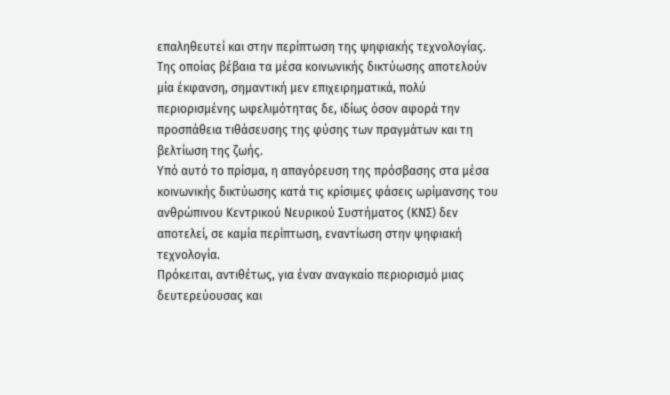επαληθευτεί και στην περίπτωση της ψηφιακής τεχνολογίας. Της οποίας βέβαια τα μέσα κοινωνικής δικτύωσης αποτελούν μία έκφανση, σημαντική μεν επιχειρηματικά, πολύ περιορισμένης ωφελιμότητας δε, ιδίως όσον αφορά την προσπάθεια τιθάσευσης της φύσης των πραγμάτων και τη βελτίωση της ζωής.
Υπό αυτό το πρίσμα, η απαγόρευση της πρόσβασης στα μέσα κοινωνικής δικτύωσης κατά τις κρίσιμες φάσεις ωρίμανσης του ανθρώπινου Κεντρικού Νευρικού Συστήματος (ΚΝΣ) δεν αποτελεί, σε καμία περίπτωση, εναντίωση στην ψηφιακή τεχνολογία.
Πρόκειται, αντιθέτως, για έναν αναγκαίο περιορισμό μιας δευτερεύουσας και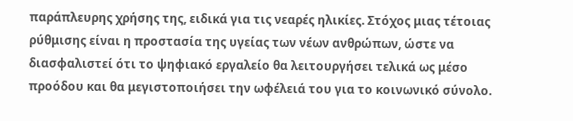παράπλευρης χρήσης της, ειδικά για τις νεαρές ηλικίες. Στόχος μιας τέτοιας ρύθμισης είναι η προστασία της υγείας των νέων ανθρώπων, ώστε να διασφαλιστεί ότι το ψηφιακό εργαλείο θα λειτουργήσει τελικά ως μέσο προόδου και θα μεγιστοποιήσει την ωφέλειά του για το κοινωνικό σύνολο.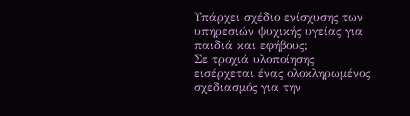Υπάρχει σχέδιο ενίσχυσης των υπηρεσιών ψυχικής υγείας για παιδιά και εφήβους;
Σε τροχιά υλοποίησης εισέρχεται ένας ολοκληρωμένος σχεδιασμός για την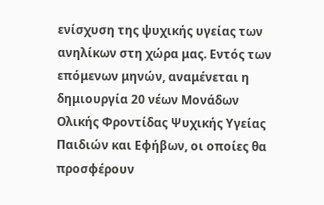ενίσχυση της ψυχικής υγείας των ανηλίκων στη χώρα μας. Εντός των επόμενων μηνών, αναμένεται η δημιουργία 20 νέων Μονάδων Ολικής Φροντίδας Ψυχικής Υγείας Παιδιών και Εφήβων, οι οποίες θα προσφέρουν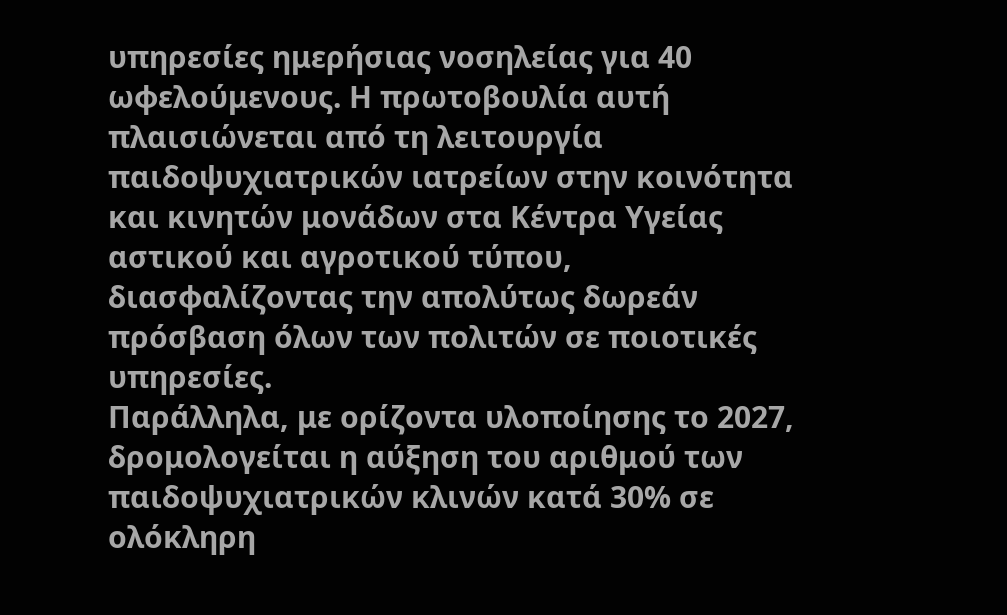υπηρεσίες ημερήσιας νοσηλείας για 40 ωφελούμενους. Η πρωτοβουλία αυτή πλαισιώνεται από τη λειτουργία παιδοψυχιατρικών ιατρείων στην κοινότητα και κινητών μονάδων στα Κέντρα Υγείας αστικού και αγροτικού τύπου, διασφαλίζοντας την απολύτως δωρεάν πρόσβαση όλων των πολιτών σε ποιοτικές υπηρεσίες.
Παράλληλα, με ορίζοντα υλοποίησης το 2027, δρομολογείται η αύξηση του αριθμού των παιδοψυχιατρικών κλινών κατά 30% σε ολόκληρη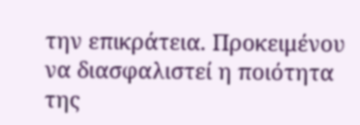την επικράτεια. Προκειμένου να διασφαλιστεί η ποιότητα της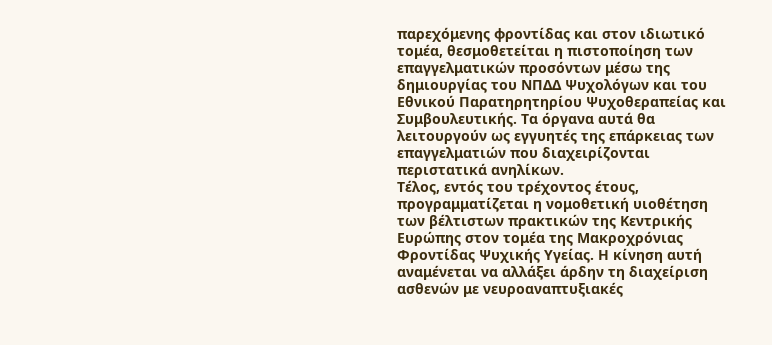παρεχόμενης φροντίδας και στον ιδιωτικό τομέα, θεσμοθετείται η πιστοποίηση των επαγγελματικών προσόντων μέσω της δημιουργίας του ΝΠΔΔ Ψυχολόγων και του Εθνικού Παρατηρητηρίου Ψυχοθεραπείας και Συμβουλευτικής. Τα όργανα αυτά θα λειτουργούν ως εγγυητές της επάρκειας των επαγγελματιών που διαχειρίζονται περιστατικά ανηλίκων.
Τέλος, εντός του τρέχοντος έτους, προγραμματίζεται η νομοθετική υιοθέτηση των βέλτιστων πρακτικών της Κεντρικής Ευρώπης στον τομέα της Μακροχρόνιας Φροντίδας Ψυχικής Υγείας. Η κίνηση αυτή αναμένεται να αλλάξει άρδην τη διαχείριση ασθενών με νευροαναπτυξιακές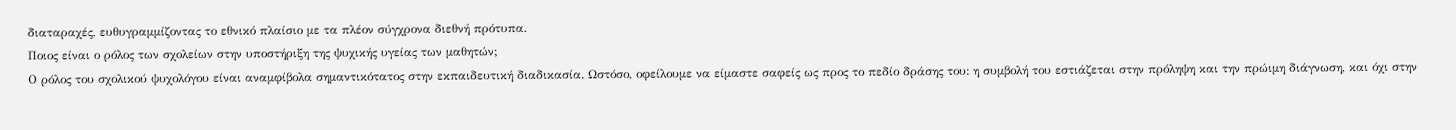διαταραχές, ευθυγραμμίζοντας το εθνικό πλαίσιο με τα πλέον σύγχρονα διεθνή πρότυπα.
Ποιος είναι ο ρόλος των σχολείων στην υποστήριξη της ψυχικής υγείας των μαθητών;
Ο ρόλος του σχολικού ψυχολόγου είναι αναμφίβολα σημαντικότατος στην εκπαιδευτική διαδικασία. Ωστόσο, οφείλουμε να είμαστε σαφείς ως προς το πεδίο δράσης του: η συμβολή του εστιάζεται στην πρόληψη και την πρώιμη διάγνωση, και όχι στην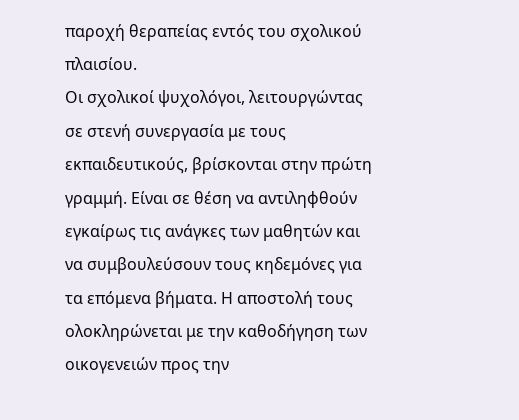παροχή θεραπείας εντός του σχολικού πλαισίου.
Οι σχολικοί ψυχολόγοι, λειτουργώντας σε στενή συνεργασία με τους εκπαιδευτικούς, βρίσκονται στην πρώτη γραμμή. Είναι σε θέση να αντιληφθούν εγκαίρως τις ανάγκες των μαθητών και να συμβουλεύσουν τους κηδεμόνες για τα επόμενα βήματα. Η αποστολή τους ολοκληρώνεται με την καθοδήγηση των οικογενειών προς την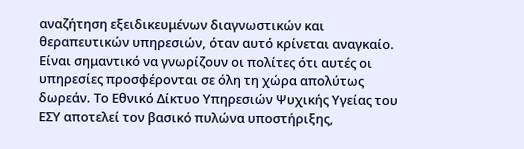αναζήτηση εξειδικευμένων διαγνωστικών και θεραπευτικών υπηρεσιών, όταν αυτό κρίνεται αναγκαίο.
Είναι σημαντικό να γνωρίζουν οι πολίτες ότι αυτές οι υπηρεσίες προσφέρονται σε όλη τη χώρα απολύτως δωρεάν. Το Εθνικό Δίκτυο Υπηρεσιών Ψυχικής Υγείας του ΕΣΥ αποτελεί τον βασικό πυλώνα υποστήριξης,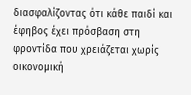διασφαλίζοντας ότι κάθε παιδί και έφηβος έχει πρόσβαση στη φροντίδα που χρειάζεται χωρίς οικονομική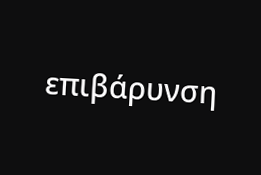επιβάρυνση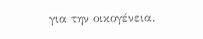για την οικογένεια.